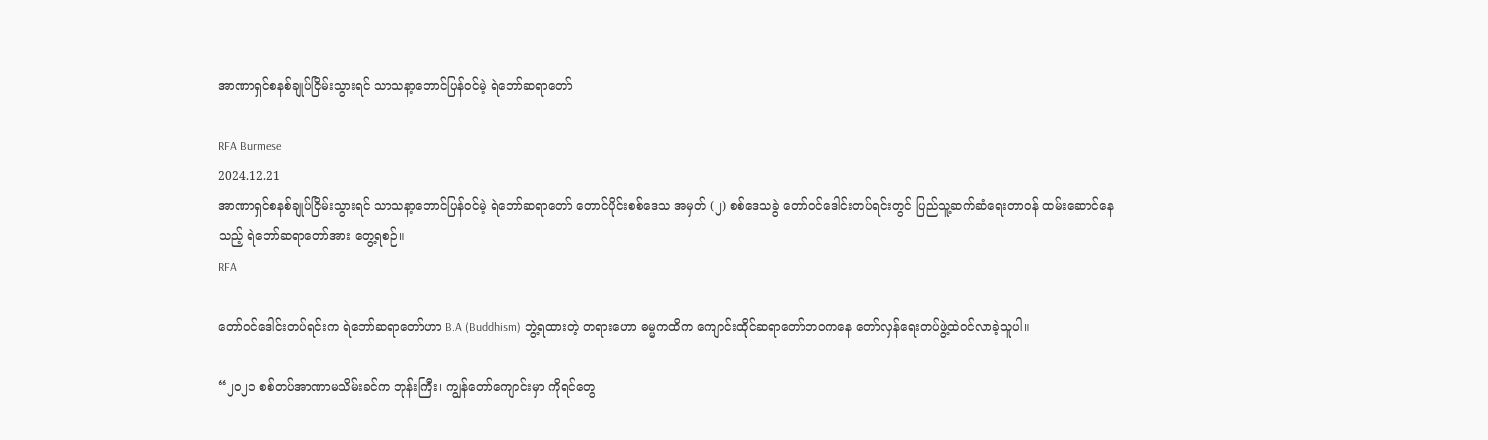အာဏာရှင်စနစ်ချုပ်ငြိမ်းသွားရင် သာသနာ့ဘောင်ပြန်ဝင်မဲ့ ရဲဘော်ဆရာတော်

RFA Burmese
2024.12.21
အာဏာရှင်စနစ်ချုပ်ငြိမ်းသွားရင် သာသနာ့ဘောင်ပြန်ဝင်မဲ့ ရဲဘော်ဆရာတော် တောင်ပိုင်းစစ်ဒေသ အမှတ် (၂) စစ်ဒေသခွဲ တော်ဝင်ဒေါင်းတပ်ရင်းတွင် ပြည်သူ့ဆက်ဆံရေးတာဝန် ထမ်းဆောင်နေသည့် ရဲဘော်ဆရာတော်အား တွေ့ရစဉ်။
RFA

တော်ဝင်ဒေါင်းတပ်ရင်းက ရဲဘော်ဆရာတော်ဟာ B.A (Buddhism) ဘွဲ့ရထားတဲ့ တရားဟော ဓမ္မကထိက ကျောင်းထိုင်ဆရာတော်ဘဝကနေ တော်လှန်ရေးတပ်ဖွဲ့ထဲဝင်လာခဲ့သူပါ။

“၂၀၂၁ စစ်တပ်အာဏာမသိမ်းခင်က ဘုန်းကြီး၊ ကျွန်တော်ကျောင်းမှာ ကိုရင်တွေ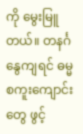ကို မွေးမြူတယ်။ တနင်္ဂနွေကျရင် ဓမ္မစကူးကျောင်းတွေ ဖွင့်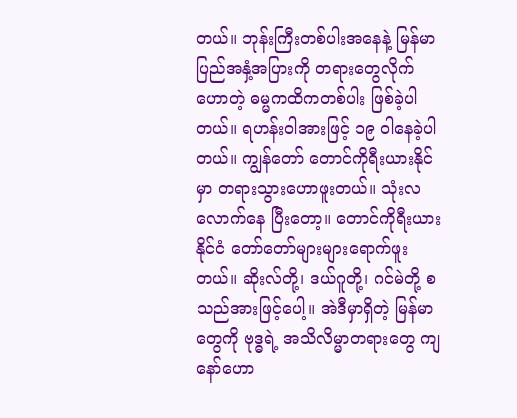တယ်။ ဘုန်းကြီးတစ်ပါးအနေနဲ့ မြန်မာပြည်အနှံ့အပြားကို တရားတွေလိုက်ဟောတဲ့ ဓမ္မကထိကတစ်ပါး ဖြစ်ခဲ့ပါတယ်။ ရဟန်းဝါအားဖြင့် ၁၉ ဝါနေခဲ့ပါတယ်။ ကျွန်တော် တောင်ကိုရီးယားနိုင်မှာ တရားသွားဟောဖူးတယ်။ သုံးလလောက်နေ ပြီးတော့။ တောင်ကိုရီးယားနိုင်ငံ တော်တော်များများရောက်ဖူးတယ်။ ဆိုးလ်တို့၊ ဒယ်ဂူတို့၊ ဂင်မဲတို့ စသည်အားဖြင့်ပေါ့။ အဲဒီမှာရှိတဲ့ မြန်မာတွေကို ဗုဒ္ဓရဲ့ အသိလိမ္မာတရားတွေ ကျနော်ဟော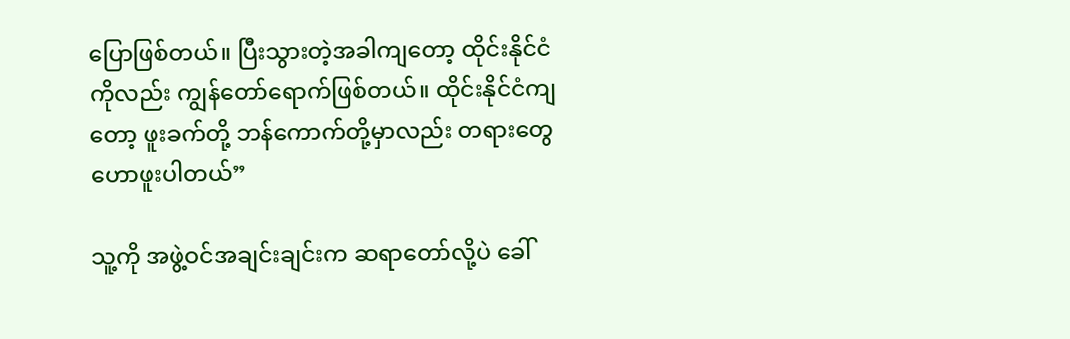ပြောဖြစ်တယ်။ ပြီးသွားတဲ့အခါကျတော့ ထိုင်းနိုင်ငံကိုလည်း ကျွန်တော်ရောက်ဖြစ်တယ်။ ထိုင်းနိုင်ငံကျတော့ ဖူးခက်တို့ ဘန်ကောက်တို့မှာလည်း တရားတွေ ဟောဖူးပါတယ်”

သူ့ကို အဖွဲ့ဝင်အချင်းချင်းက ဆရာတော်လို့ပဲ ခေါ်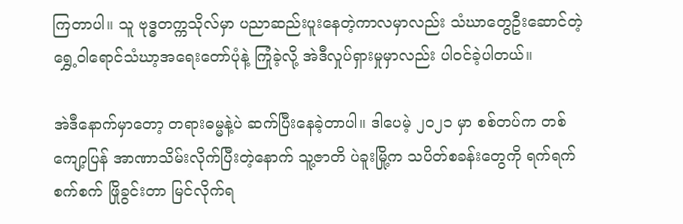ကြတာပါ။ သူ ဗုဒ္ဓတက္ကသိုလ်မှာ ပညာဆည်းပူးနေတဲ့ကာလမှာလည်း သံဃာတွေဦးဆောင်တဲ့ ရွှေ့ဝါရောင်သံဃာ့အရေးတော်ပုံနဲ့ ကြုံခဲ့လို့ အဲဒီလှုပ်ရှားမှုမှာလည်း ပါဝင်ခဲ့ပါတယ်။

အဲဒီနောက်မှာတော့ တရားဓမ္မနဲ့ပဲ ဆက်ပြီးနေခဲ့တာပါ။ ဒါပေမဲ့ ၂၀၂၁ မှာ စစ်တပ်က တစ်ကျော့ပြန် အာဏာသိမ်းလိုက်ပြီးတဲ့နောက် သူ့ဇာတိ ပဲခူးမြို့က သပိတ်စခန်းတွေကို ရက်ရက်စက်စက် ဖြိုခွင်းတာ မြင်လိုက်ရ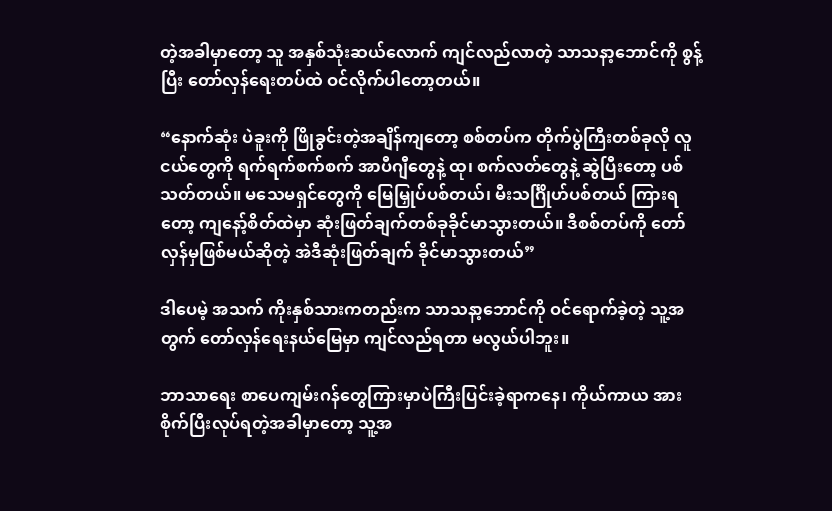တဲ့အခါမှာတော့ သူ အနှစ်သုံးဆယ်လောက် ကျင်လည်လာတဲ့ သာသနာ့ဘောင်ကို စွန့်ပြီး တော်လှန်ရေးတပ်ထဲ ဝင်‌လိုက်ပါတော့တယ်။

“နောက်ဆုံး ပဲခူးကို ဖြိုခွင်းတဲ့အချိန်ကျတော့ စစ်တပ်က တိုက်ပွဲကြီးတစ်ခုလို လူငယ်တွေကို ရက်ရက်စက်စက် အာပီဂျီတွေနဲ့ ထု၊ စက်လတ်တွေနဲ့ ဆွဲပြီးတော့ ပစ်သတ်တယ်။ မသေမရှင်တွေကို မြေမြှုပ်ပစ်တယ်၊ မီးသင်္ဂြိုဟ်ပစ်တယ် ကြားရ တော့ ကျနော့်စိတ်ထဲမှာ ဆုံးဖြတ်ချက်တစ်ခုခိုင်မာသွားတယ်။ ဒီစစ်တပ်ကို တော်လှန်မှဖြစ်မယ်ဆိုတဲ့ အဲဒီဆုံးဖြတ်ချက် ခိုင်မာသွားတယ်”

ဒါပေမဲ့ အသက် ကိုးနှစ်သားကတည်းက သာသနာ့ဘောင်ကို ဝင်ရောက်ခဲ့တဲ့ သူ့အတွက် တော်လှန်ရေးနယ်မြေမှာ ကျင်လည်ရတာ မလွယ်ပါဘူး။

ဘာသာရေး စာပေကျမ်းဂန်တွေကြားမှာပဲကြီးပြင်းခဲ့ရာကနေ၊ ကိုယ်ကာယ အားစိုက်ပြီးလုပ်ရတဲ့အခါမှာတော့ သူ့အ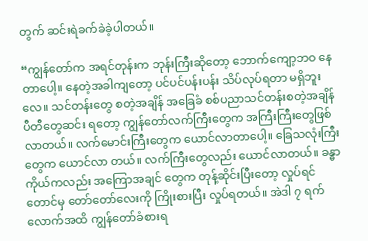တွက် ဆင်းရဲခက်ခဲခဲ့ပါတယ်။

“ကျွန်တော်က အရင်တုန်းက ဘုန်းကြီးဆိုတော့ ဘောက်ကျော့ဘဝ နေတာပေါ့။ နေတဲ့အခါကျတော့ ပင်ပင်ပန်းပန်း သိပ်လုပ်ရတာ မရှိဘူးလေ။ သင်တန်းတွေ စတဲ့အချိန် အခြေခံ စစ်ပညာသင်တန်းစတဲ့အချိန် ပီတီတွေဆင်း ရတော့ ကျွန်တော်လက်ကြီးတွေက အကြီးကြီးတွေဖြစ်လာတယ်။ လက်မောင်းကြီးတွေက ယောင်လာတာပေါ့။ ခြေသလုံးကြီးတွေက ယောင်လာ တယ်။ လက်ကြီးတွေလည်း ယောင်လာတယ်။ ခန္ဓာကိုယ်ကလည်း အကြောအချင် တွေက တုန့်ဆိုင်းပြီးတော့ လှုပ်ရင်တောင်မှ တော်တော်လေးကို ကြိုးစားပြီး လှုပ်ရတယ်။ အဲဒါ ၇ ရက်လောက်အထိ ကျွန်တော်ခံစားရ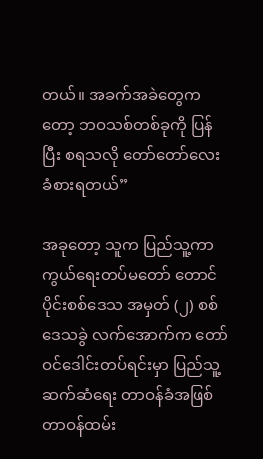တယ်။ အခက်အခဲတွေက တော့ ဘဝသစ်တစ်ခုကို ပြန်ပြီး စရသလို တော်တော်လေး ခံစားရတယ်”

အခုတော့ သူက ပြည်သူ့ကာကွယ်ရေးတပ်မတော် တောင်ပိုင်းစစ်ဒေသ အမှတ် (၂) စစ်ဒေသခွဲ လက်အောက်က တော်ဝင်ဒေါင်းတပ်ရင်းမှာ ပြည်သူ့ဆက်ဆံရေး တာဝန်ခံအဖြစ် တာဝန်ထမ်း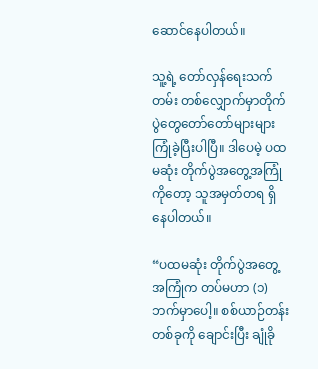ဆောင်နေပါတယ်။

သူ့ရဲ့ တော်လှန်ရေးသက်တမ်း တစ်လျှောက်မှာတိုက်ပွဲတွေတော်တော်များများ ကြုံခဲ့ပြီးပါပြီ။ ဒါပေမဲ့ ပထမဆုံး တိုက်ပွဲအတွေ့အကြုံကိုတော့ သူအမှတ်တရ ရှိနေပါတယ်။

“ပထမဆုံး တိုက်ပွဲအတွေ့အကြုံက တပ်မဟာ (၁) ဘက်မှာပေါ့။ စစ်ယာဉ်တန်းတစ်ခုကို ချောင်းပြီး ချုံခို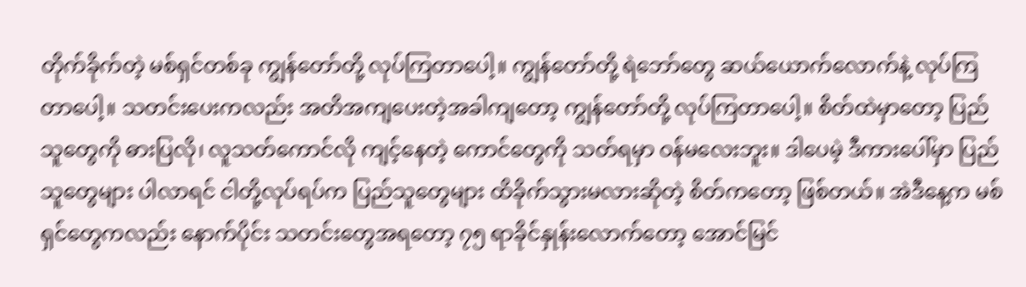တိုက်ခိုက်တဲ့ မစ်ရှင်တစ်ခု ကျွန်တော်တို့ လုပ်ကြတာပေါ့။ ကျွန်တော်တို့ ရဲဘော်တွေ ဆယ်ယောက်လောက်နဲ့ လုပ်ကြတာပေါ့။ သတင်းပေးကလည်း အတိအကျပေးတဲ့အခါကျတော့ ကျွန်တော်တို့ လုပ်ကြတာပေါ့။ စိတ်ထဲမှာတော့ ပြည်သူတွေကို ဓားပြလို၊ လူသတ်ကောင်လို ကျင့်နေတဲ့ ကောင်တွေကို သတ်ရမှာ ဝန်မလေးဘူး။ ဒါပေမဲ့ ဒီကားပေါ်မှာ ပြည်သူတွေများ ပါလာရင် ငါတို့လုပ်ရပ်က ပြည်သူတွေများ ထိခိုက်သွားမလားဆိုတဲ့ စိတ်ကတော့ ဖြစ်တယ်။ အဲဒီနေ့က မစ်ရှင်တွေကလည်း နောက်ပိုင်း သတင်းတွေအရတော့ ၇၅ ရာခိုင်နှုန်းလောက်တော့ အောင်မြင်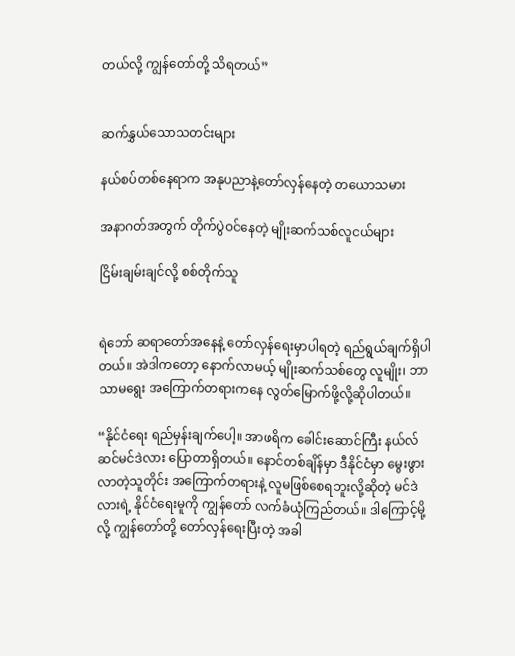တယ်လို့ ကျွန်တော်တို့ သိရတယ်”


ဆက်နွှယ်သောသတင်းများ

နယ်စပ်တစ်နေရာက အနုပညာနဲ့တော်လှန်နေတဲ့ တယောသမား

အနာဂတ်အတွက် တိုက်ပွဲဝင်နေတဲ့ မျိုးဆက်သစ်လူငယ်များ

ငြိမ်းချမ်းချင်လို့ စစ်တိုက်သူ


ရဲဘော် ဆရာတော်အနေနဲ့ တော်လှန်ရေးမှာပါရတဲ့ ရည်ရွယ်ချက်ရှိပါတယ်။ အဲဒါကတော့ နောက်လာမယ့် မျိုးဆက်သစ်တွေ လူမျိုး၊ ဘာသာမရွေး အကြောက်တရားကနေ လွတ်မြောက်ဖို့လို့ဆိုပါတယ်။

“နိုင်ငံရေး ရည်မှန်းချက်ပေါ့။ အာဖရိက ခေါင်းဆောင်ကြီး နယ်လ်ဆင်မင်ဒဲလား ပြောတာရှိတယ်။ နောင်တစ်ချိန်မှာ ဒီနိုင်ငံမှာ မွေးဖွားလာတဲ့သူတိုင်း အကြောက်တရားနဲ့ လူမဖြစ်စေရဘူးလို့ဆိုတဲ့ မင်ဒဲလားရဲ့ နိုင်ငံရေးမူကို ကျွန်တော် လက်ခံယုံကြည်တယ်။ ဒါကြောင့်မို့လို့ ကျွန်တော်တို့ တော်လှန်ရေးပြီးတဲ့ အခါ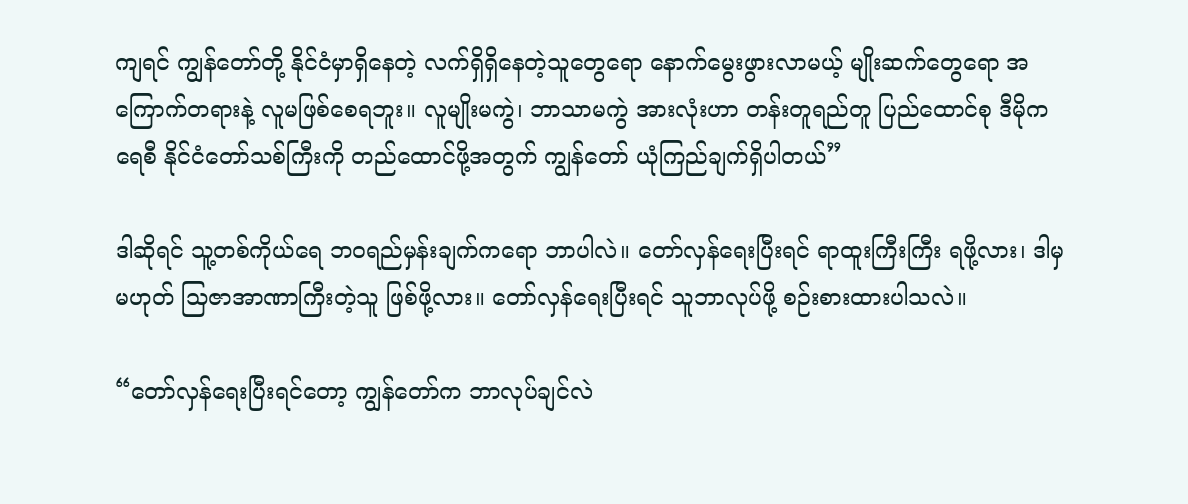ကျရင် ကျွန်တော်တို့ နိုင်ငံမှာရှိနေတဲ့ လက်ရှိရှိနေတဲ့သူတွေရော နောက်မွေးဖွားလာမယ့် မျိုးဆက်တွေရော အကြောက်တရားနဲ့ လူမဖြစ်စေရဘူး။ လူမျိုးမကွဲ၊ ဘာသာမကွဲ အားလုံးဟာ တန်းတူရည်တူ ပြည်ထောင်စု ဒီမိုကရေစီ နိုင်ငံတော်သစ်ကြီးကို တည်ထောင်ဖို့အတွက် ကျွန်တော် ယုံကြည်ချက်ရှိပါတယ်”

ဒါဆိုရင် သူ့တစ်ကိုယ်ရေ ဘဝရည်မှန်းချက်ကရော ဘာပါလဲ။ တော်လှန်ရေးပြီးရင် ရာထူးကြီးကြီး ရဖို့လား၊ ဒါမှမဟုတ် သြဇာအာဏာကြီးတဲ့သူ ဖြစ်ဖို့လား။ တော်လှန်ရေးပြီးရင် သူဘာလုပ်ဖို့ စဉ်းစားထားပါသလဲ။

“တော်လှန်ရေးပြီးရင်တော့ ကျွန်တော်က ဘာလုပ်ချင်လဲ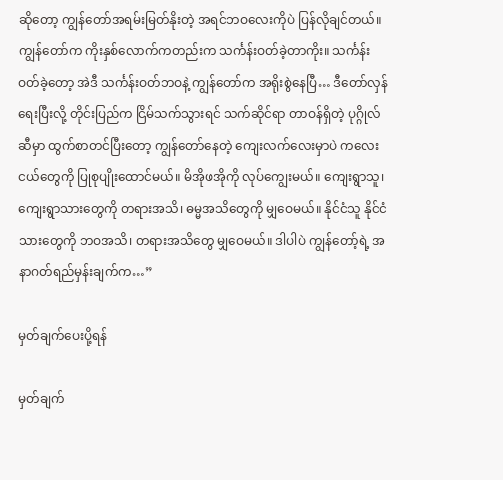ဆိုတော့ ကျွန်တော်အရမ်းမြတ်နိုးတဲ့ အရင်ဘဝလေးကိုပဲ ပြန်လိုချင်တယ်။ ကျွန်တော်က ကိုးနှစ်လောက်ကတည်းက သင်္ကန်းဝတ်ခဲ့တာကိုး။ သင်္ကန်းဝတ်ခဲ့တော့ အဲဒီ သင်္ကန်းဝတ်ဘဝနဲ့ ကျွန်တော်က အရိုးစွဲနေပြီ… ဒီတော်လှန်ရေးပြီးလို့ တိုင်းပြည်က ငြိမ်သက်သွားရင် သက်ဆိုင်ရာ တာဝန်ရှိတဲ့ ပုဂ္ဂိုလ်ဆီမှာ ထွက်စာတင်ပြီးတော့ ကျွန်တော်နေတဲ့ ကျေးလက်လေးမှာပဲ ကလေးငယ်တွေကို ပြုစုပျိုးထောင်မယ်။ မိအိုဖအိုကို လုပ်ကျွေးမယ်။ ကျေးရွာသူ၊ ကျေးရွာသားတွေကို တရားအသိ၊ ဓမ္မအသိတွေကို မျှဝေမယ်။ နိုင်ငံသူ နိုင်ငံသားတွေကို ဘဝအသိ၊ တရားအသိတွေ မျှဝေမယ်။ ဒါပါပဲ ကျွန်တော့်ရဲ့ အနာဂတ်ရည်မှန်းချက်က…”

မှတ်ချက်ပေးပို့ရန်

မှတ်ချက်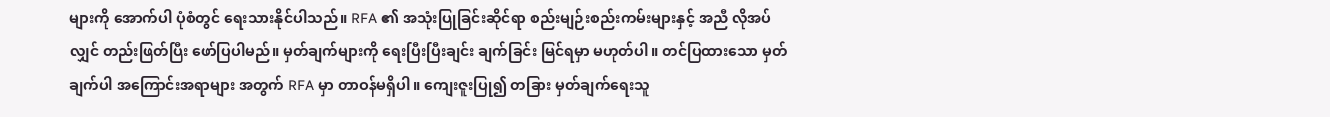များကို အောက်ပါ ပုံစံတွင် ရေးသားနိုင်ပါသည်။ RFA ၏ အသုံးပြုခြင်းဆိုင်ရာ စည်းမျဉ်းစည်းကမ်းများနှင့် အညီ လိုအပ်လျှင် တည်းဖြတ်ပြီး ဖော်ပြပါမည်။ မှတ်ချက်များကို ရေးပြီးပြီးချင်း ချက်ခြင်း မြင်ရမှာ မဟုတ်ပါ။ တင်ပြထားသော မှတ်ချက်ပါ အကြောင်းအရာများ အတွက် RFA မှာ တာဝန်မရှိပါ။ ကျေးဇူးပြု၍ တခြား မှတ်ချက်ရေးသူ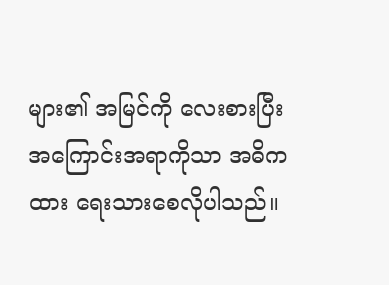များ၏ အမြင်ကို လေးစားပြီး အကြောင်းအရာကိုသာ အဓိကထား ရေးသားစေလိုပါသည်။